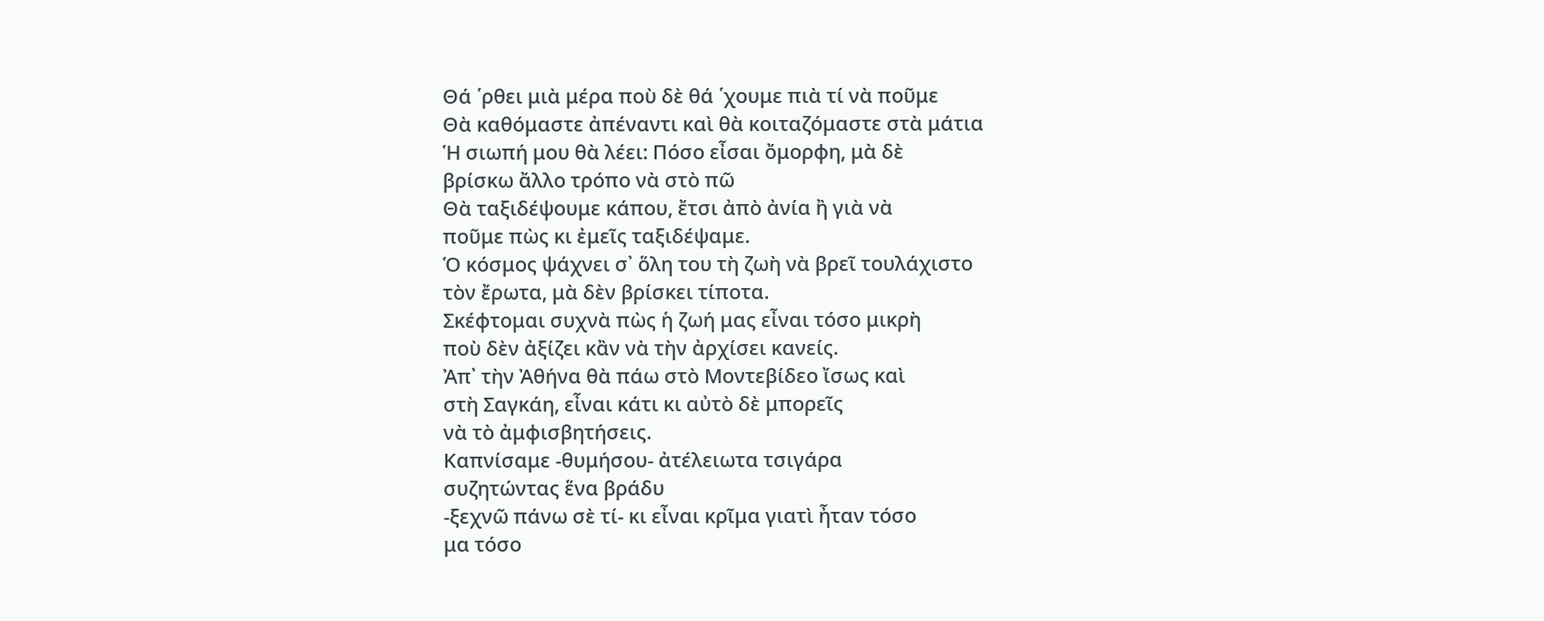Θά ῾ρθει μιὰ μέρα ποὺ δὲ θά ῾χουμε πιὰ τί νὰ ποῦμε
Θὰ καθόμαστε ἀπέναντι καὶ θὰ κοιταζόμαστε στὰ μάτια
Ἡ σιωπή μου θὰ λέει: Πόσο εἶσαι ὄμορφη, μὰ δὲ
βρίσκω ἄλλο τρόπο νὰ στὸ πῶ
Θὰ ταξιδέψουμε κάπου, ἔτσι ἀπὸ ἀνία ἢ γιὰ νὰ
ποῦμε πὼς κι ἐμεῖς ταξιδέψαμε.
Ὁ κόσμος ψάχνει σ᾿ ὅλη του τὴ ζωὴ νὰ βρεῖ τουλάχιστο
τὸν ἔρωτα, μὰ δὲν βρίσκει τίποτα.
Σκέφτομαι συχνὰ πὼς ἡ ζωή μας εἶναι τόσο μικρὴ
ποὺ δὲν ἀξίζει κἂν νὰ τὴν ἀρχίσει κανείς.
Ἀπ᾿ τὴν Ἀθήνα θὰ πάω στὸ Μοντεβίδεο ἴσως καὶ
στὴ Σαγκάη, εἶναι κάτι κι αὐτὸ δὲ μπορεῖς
νὰ τὸ ἀμφισβητήσεις.
Καπνίσαμε -θυμήσου- ἀτέλειωτα τσιγάρα
συζητώντας ἕνα βράδυ
-ξεχνῶ πάνω σὲ τί- κι εἶναι κρῖμα γιατὶ ἦταν τόσο
μα τόσο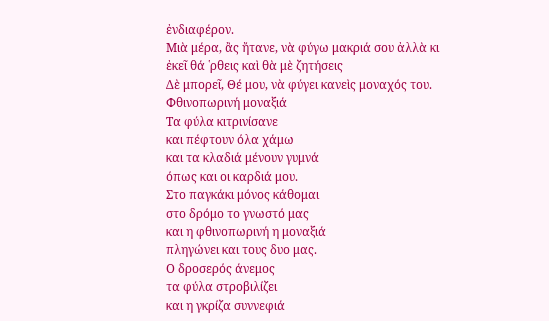ἐνδιαφέρον.
Μιὰ μέρα, ἂς ἤτανε, νὰ φύγω μακριά σου ἀλλὰ κι
ἐκεῖ θά ῾ρθεις καὶ θὰ μὲ ζητήσεις
Δὲ μπορεῖ, Θέ μου, νὰ φύγει κανεὶς μοναχός του.
Φθινοπωρινή μοναξιά
Τα φύλα κιτρινίσανε
και πέφτουν όλα χάμω
και τα κλαδιά μένουν γυμνά
όπως και οι καρδιά μου.
Στο παγκάκι μόνος κάθομαι
στο δρόμο το γνωστό μας
και η φθινοπωρινή η μοναξιά
πληγώνει και τους δυο μας.
Ο δροσερός άνεμος
τα φύλα στροβιλίζει
και η γκρίζα συννεφιά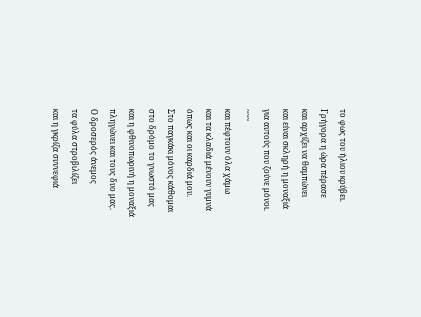το φως του ήλιου κρύβει.
Γρήγορα η ώρα πέρασε
και αρχίζει να θαμπώνει
και είναι σκληρή η μοναξιά
για αυτούς που ζούνε μόνοι.
~~~
και πέφτουν όλα χάμω
και τα κλαδιά μένουν γυμνά
όπως και οι καρδιά μου.
Στο παγκάκι μόνος κάθομαι
στο δρόμο το γνωστό μας
και η φθινοπωρινή η μοναξιά
πληγώνει και τους δυο μας.
Ο δροσερός άνεμος
τα φύλα στροβιλίζει
και η γκρίζα συννεφιά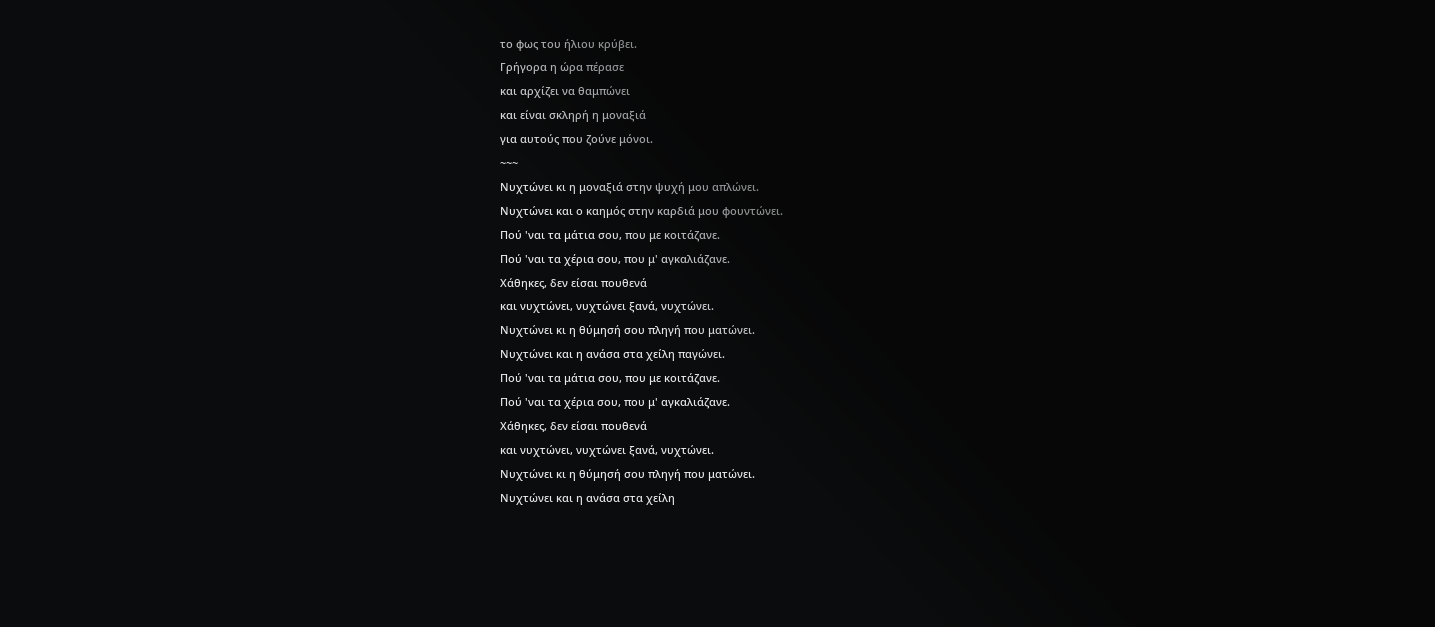το φως του ήλιου κρύβει.
Γρήγορα η ώρα πέρασε
και αρχίζει να θαμπώνει
και είναι σκληρή η μοναξιά
για αυτούς που ζούνε μόνοι.
~~~
Νυχτώνει κι η μοναξιά στην ψυχή μου απλώνει.
Νυχτώνει και ο καημός στην καρδιά μου φουντώνει.
Πού 'ναι τα μάτια σου, που με κοιτάζανε.
Πού 'ναι τα χέρια σου, που μ' αγκαλιάζανε.
Χάθηκες, δεν είσαι πουθενά
και νυχτώνει, νυχτώνει ξανά, νυχτώνει.
Νυχτώνει κι η θύμησή σου πληγή που ματώνει.
Νυχτώνει και η ανάσα στα χείλη παγώνει.
Πού 'ναι τα μάτια σου, που με κοιτάζανε.
Πού 'ναι τα χέρια σου, που μ' αγκαλιάζανε.
Χάθηκες, δεν είσαι πουθενά
και νυχτώνει, νυχτώνει ξανά, νυχτώνει.
Νυχτώνει κι η θύμησή σου πληγή που ματώνει.
Νυχτώνει και η ανάσα στα χείλη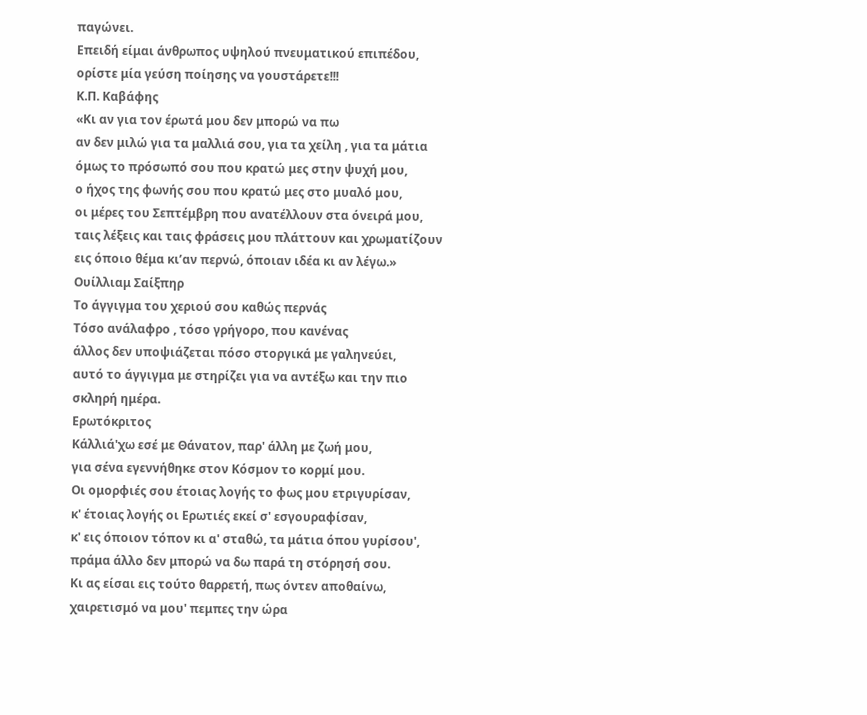παγώνει.
Επειδή είμαι άνθρωπος υψηλού πνευματικού επιπέδου, ορίστε μία γεύση ποίησης να γουστάρετε!!!
Κ.Π. Καβάφης
«Κι αν για τον έρωτά μου δεν μπορώ να πω
αν δεν μιλώ για τα μαλλιά σου, για τα χείλη , για τα μάτια
όμως το πρόσωπό σου που κρατώ μες στην ψυχή μου,
ο ήχος της φωνής σου που κρατώ μες στο μυαλό μου,
οι μέρες του Σεπτέμβρη που ανατέλλουν στα όνειρά μου,
ταις λέξεις και ταις φράσεις μου πλάττουν και χρωματίζουν
εις όποιο θέμα κι’αν περνώ, όποιαν ιδέα κι αν λέγω.»
Ουίλλιαμ Σαίξπηρ
Το άγγιγμα του χεριού σου καθώς περνάς
Τόσο ανάλαφρο , τόσο γρήγορο, που κανένας
άλλος δεν υποψιάζεται πόσο στοργικά με γαληνεύει,
αυτό το άγγιγμα με στηρίζει για να αντέξω και την πιο σκληρή ημέρα.
Ερωτόκριτος
Kάλλιά'χω εσέ με Θάνατον, παρ' άλλη με ζωή μου,
για σένα εγεννήθηκε στον Kόσμον το κορμί μου.
Oι ομορφιές σου έτοιας λογής το φως μου ετριγυρίσαν,
κ' έτοιας λογής οι Eρωτιές εκεί σ' εσγουραφίσαν,
κ' εις όποιον τόπον κι α' σταθώ, τα μάτια όπου γυρίσου',
πράμα άλλο δεν μπορώ να δω παρά τη στόρησή σου.
Kι ας είσαι εις τούτο θαρρετή, πως όντεν αποθαίνω,
χαιρετισμό να μου' πεμπες την ώρα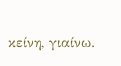κείνη, γιαίνω.